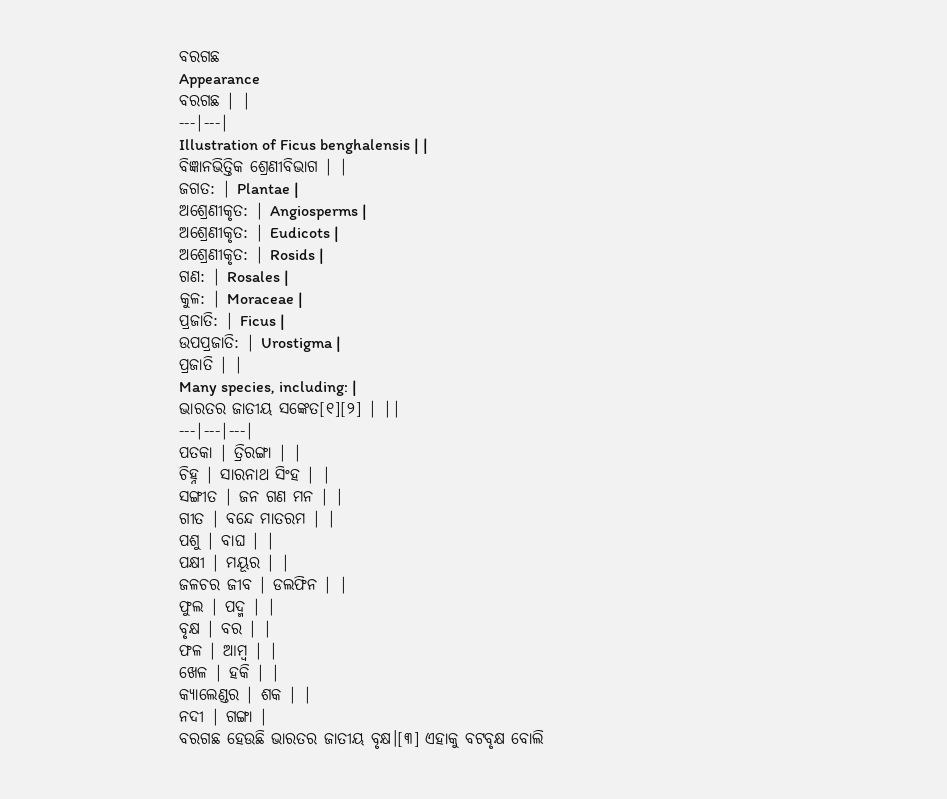ବରଗଛ
Appearance
ବରଗଛ | |
---|---|
Illustration of Ficus benghalensis | |
ବିଜ୍ଞାନଭିତ୍ତିକ ଶ୍ରେଣୀବିଭାଗ | |
ଜଗତ: | Plantae |
ଅଶ୍ରେଣୀକୃତ: | Angiosperms |
ଅଶ୍ରେଣୀକୃତ: | Eudicots |
ଅଶ୍ରେଣୀକୃତ: | Rosids |
ଗଣ: | Rosales |
କୁଳ: | Moraceae |
ପ୍ରଜାତି: | Ficus |
ଉପପ୍ରଜାତି: | Urostigma |
ପ୍ରଜାତି | |
Many species, including: |
ଭାରତର ଜାତୀୟ ସଙ୍କେତ[୧][୨] | ||
---|---|---|
ପତକା | ତ୍ରିରଙ୍ଗା | |
ଚିହ୍ନ | ସାରନାଥ ସିଂହ | |
ସଙ୍ଗୀତ | ଜନ ଗଣ ମନ | |
ଗୀତ | ବନ୍ଦେ ମାତରମ | |
ପଶୁ | ବାଘ | |
ପକ୍ଷୀ | ମୟୂର | |
ଜଳଚର ଜୀବ | ଡଲଫିନ | |
ଫୁଲ | ପଦ୍ମ | |
ବୃକ୍ଷ | ବର | |
ଫଳ | ଆମ୍ବ | |
ଖେଳ | ହକି | |
କ୍ୟାଲେଣ୍ଡର | ଶକ | |
ନଦୀ | ଗଙ୍ଗା |
ବରଗଛ ହେଉଛି ଭାରତର ଜାତୀୟ ବୃକ୍ଷ।[୩] ଏହାକୁ ବଟବୃକ୍ଷ ବୋଲି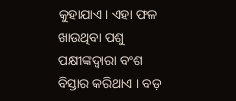କୁହାଯାଏ। ଏହା ଫଳ ଖାଉଥିବା ପଶୁ ପକ୍ଷୀଙ୍କଦ୍ୱାରା ବଂଶ ବିସ୍ତାର କରିଥାଏ । ବଡ଼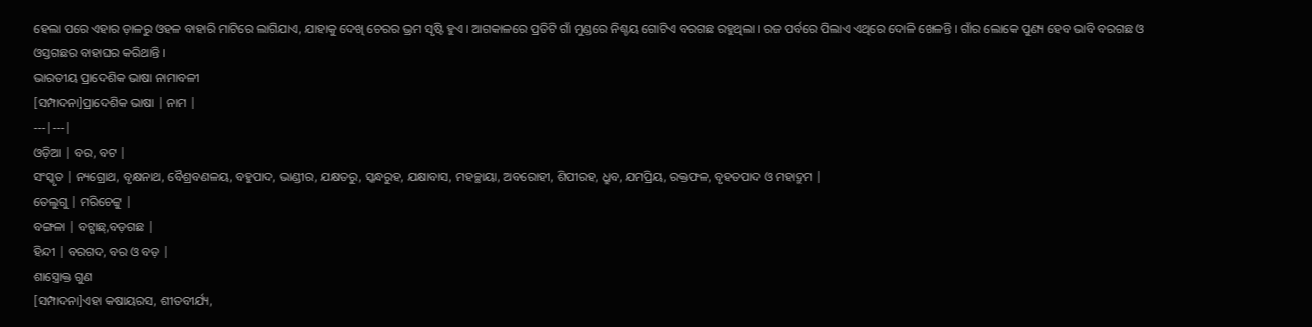ହେଲା ପରେ ଏହାର ଡ଼ାଳରୁ ଓହଳ ବାହାରି ମାଟିରେ ଲାଗିଯାଏ, ଯାହାକୁ ଦେଖି ଚେରର ଭ୍ରମ ସୃଷ୍ଟି ହୁଏ । ଆଗକାଳରେ ପ୍ରତିଟି ଗାଁ ମୁଣ୍ଡରେ ନିଶ୍ଚୟ ଗୋଟିଏ ବରଗଛ ରହୁଥିଲା । ରଜ ପର୍ବରେ ପିଲାଏ ଏଥିରେ ଦୋଳି ଖେଳନ୍ତି । ଗାଁର ଲୋକେ ପୁଣ୍ୟ ହେବ ଭାବି ବରଗଛ ଓ ଓସ୍ତଗଛର ବାହାଘର କରିଥାନ୍ତି ।
ଭାରତୀୟ ପ୍ରାଦେଶିକ ଭାଷା ନାମାବଳୀ
[ସମ୍ପାଦନା]ପ୍ରାଦେଶିକ ଭାଷା | ନାମ |
---|---|
ଓଡ଼ିଆ | ବର, ବଟ |
ସଂସ୍କୃତ | ନ୍ୟଗ୍ରୋଥ, ବୃକ୍ଷନାଥ, ବୈଶ୍ରବଣଳୟ, ବହୁପାଦ, ଭାଣ୍ଡୀର, ଯକ୍ଷତରୁ, ସ୍କନ୍ଧରୁହ, ଯକ୍ଷାବାସ, ମହଚ୍ଛାୟା, ଅବରୋହୀ, ଶିପୀରହ, ଧ୍ରୁବ, ଯମପ୍ରିୟ, ରକ୍ତଫଳ, ବୃହତପାଦ ଓ ମହାଦ୍ରୁମ |
ତେଲୁଗୁ | ମରିଚେଟ୍ଟୁ |
ବଙ୍ଗଳା | ବଟ୍ଗାଛ୍,ବଡ଼ଗଛ |
ହିନ୍ଦୀ | ବରଗଦ, ବର ଓ ବଡ଼ |
ଶାସ୍ତ୍ରୋକ୍ତ ଗୁଣ
[ସମ୍ପାଦନା]ଏହା କଷାୟରସ, ଶୀତବୀର୍ଯ୍ୟ,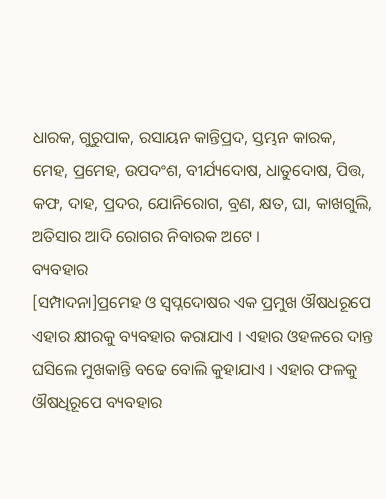ଧାରକ, ଗୁରୁପାକ, ରସାୟନ କାନ୍ତିପ୍ରଦ, ସ୍ତମ୍ଭନ କାରକ, ମେହ, ପ୍ରମେହ, ଉପଦଂଶ, ବୀର୍ଯ୍ୟଦୋଷ, ଧାତୁଦୋଷ, ପିତ୍ତ, କଫ, ଦାହ, ପ୍ରଦର, ଯୋନିରୋଗ, ବ୍ରଣ, କ୍ଷତ, ଘା, କାଖଗୁଲି, ଅତିସାର ଆଦି ରୋଗର ନିବାରକ ଅଟେ ।
ବ୍ୟବହାର
[ସମ୍ପାଦନା]ପ୍ରମେହ ଓ ସ୍ୱପ୍ନଦୋଷର ଏକ ପ୍ରମୁଖ ଔଷଧରୂପେ ଏହାର କ୍ଷୀରକୁ ବ୍ୟବହାର କରାଯାଏ । ଏହାର ଓହଳରେ ଦାନ୍ତ ଘସିଲେ ମୁଖକାନ୍ତି ବଢେ ବୋଲି କୁହାଯାଏ । ଏହାର ଫଳକୁ ଔଷଧିରୂପେ ବ୍ୟବହାର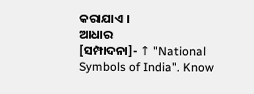କରାଯାଏ ।
ଆଧାର
[ସମ୍ପାଦନା]- ↑ "National Symbols of India". Know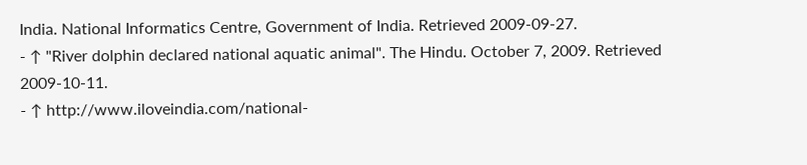India. National Informatics Centre, Government of India. Retrieved 2009-09-27.
- ↑ "River dolphin declared national aquatic animal". The Hindu. October 7, 2009. Retrieved 2009-10-11.
- ↑ http://www.iloveindia.com/national-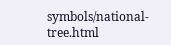symbols/national-tree.html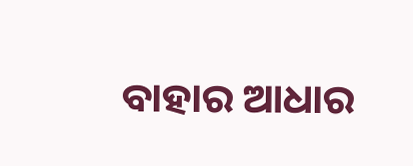ବାହାର ଆଧାର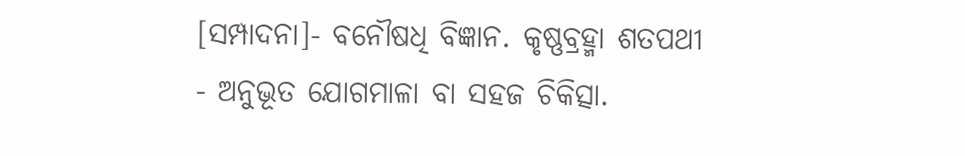[ସମ୍ପାଦନା]- ବନୌଷଧି ବିଜ୍ଞାନ. କୃଷ୍ଣବ୍ରହ୍ମା ଶତପଥୀ
- ଅନୁଭୂତ ଯୋଗମାଳା ବା ସହଜ ଚିକିତ୍ସା.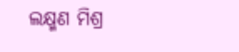ଲକ୍ଷ୍ମଣ ମିଶ୍ର